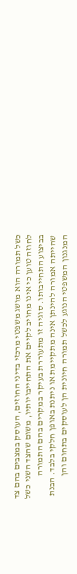כשל תמורה הוא מושג משפטי מרכזי בדיני החוזים, העוסק במצבים בהם צד לחוזה טוען כי אינו מחויב לקיים את התחייבויותיו, משום שהצד השני כשל בביצוע התחייבותו. סוגיה זו מתעוררת בעיקר במקרים בהם התמורה שהייתה אמורה להינתן אינה מתקיימת או ניתנת באופן חלקי בלבד. הבנת המנגנון המשפטי הנוגע לכשל תמורה חיונית הן לעוסקים בתחום והן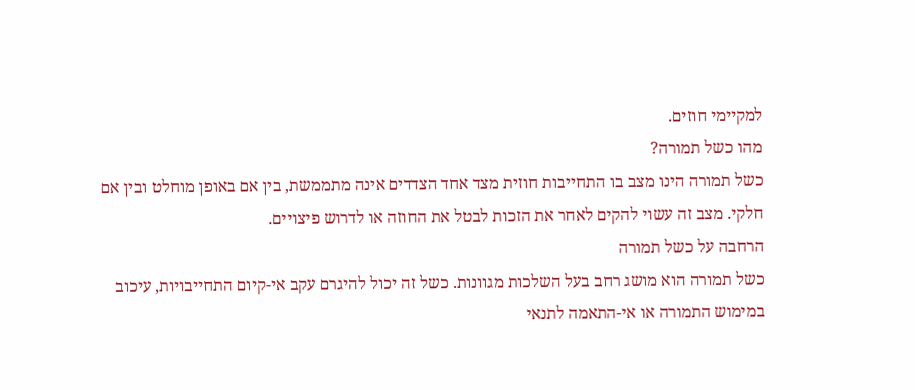למקיימי חוזים.
מהו כשל תמורה?
כשל תמורה הינו מצב בו התחייבות חוזית מצד אחד הצדדים אינה מתממשת, בין אם באופן מוחלט ובין אם חלקי. מצב זה עשוי להקים לאחר את הזכות לבטל את החוזה או לדרוש פיצויים.
הרחבה על כשל תמורה
כשל תמורה הוא מושג רחב בעל השלכות מגוונות. כשל זה יכול להיגרם עקב אי-קיום התחייבויות, עיכוב במימוש התמורה או אי-התאמה לתנאי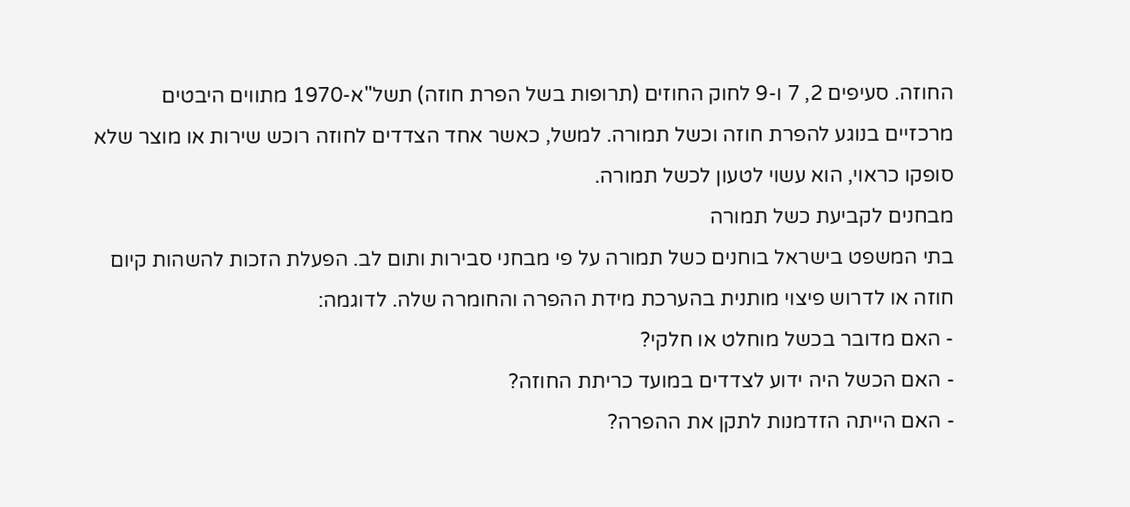החוזה. סעיפים 2, 7 ו-9 לחוק החוזים (תרופות בשל הפרת חוזה) תשל"א-1970 מתווים היבטים מרכזיים בנוגע להפרת חוזה וכשל תמורה. למשל, כאשר אחד הצדדים לחוזה רוכש שירות או מוצר שלא סופקו כראוי, הוא עשוי לטעון לכשל תמורה.
מבחנים לקביעת כשל תמורה
בתי המשפט בישראל בוחנים כשל תמורה על פי מבחני סבירות ותום לב. הפעלת הזכות להשהות קיום חוזה או לדרוש פיצוי מותנית בהערכת מידת ההפרה והחומרה שלה. לדוגמה:
- האם מדובר בכשל מוחלט או חלקי?
- האם הכשל היה ידוע לצדדים במועד כריתת החוזה?
- האם הייתה הזדמנות לתקן את ההפרה?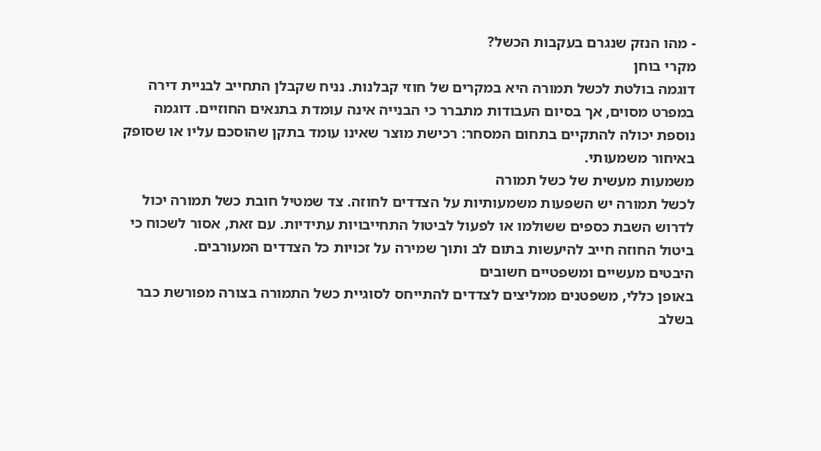- מהו הנזק שנגרם בעקבות הכשל?
מקרי בוחן
דוגמה בולטת לכשל תמורה היא במקרים של חוזי קבלנות. נניח שקבלן התחייב לבניית דירה במפרט מסוים, אך בסיום העבודות מתברר כי הבנייה אינה עומדת בתנאים החוזיים. דוגמה נוספת יכולה להתקיים בתחום המסחר: רכישת מוצר שאינו עומד בתקן שהוסכם עליו או שסופק באיחור משמעותי.
משמעות מעשית של כשל תמורה
לכשל תמורה יש השפעות משמעותיות על הצדדים לחוזה. צד שמטיל חובת כשל תמורה יכול לדרוש השבת כספים ששולמו או לפעול לביטול התחייבויות עתידיות. עם זאת, אסור לשכוח כי ביטול החוזה חייב להיעשות בתום לב ותוך שמירה על זכויות כל הצדדים המעורבים.
היבטים מעשיים ומשפטיים חשובים
באופן כללי, משפטנים ממליצים לצדדים להתייחס לסוגיית כשל התמורה בצורה מפורשת כבר בשלב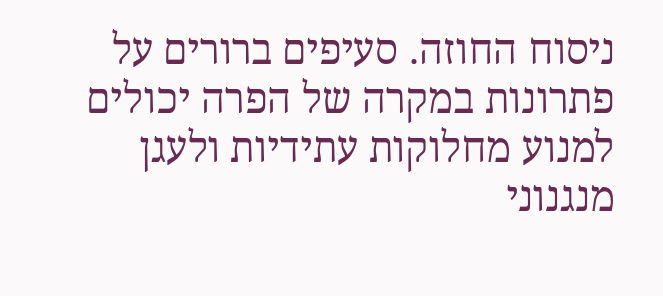ניסוח החוזה. סעיפים ברורים על פתרונות במקרה של הפרה יכולים למנוע מחלוקות עתידיות ולעגן מנגנוני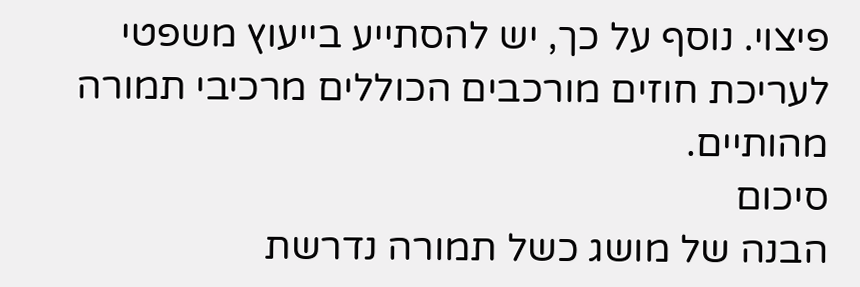פיצוי. נוסף על כך, יש להסתייע בייעוץ משפטי לעריכת חוזים מורכבים הכוללים מרכיבי תמורה מהותיים.
סיכום
הבנה של מושג כשל תמורה נדרשת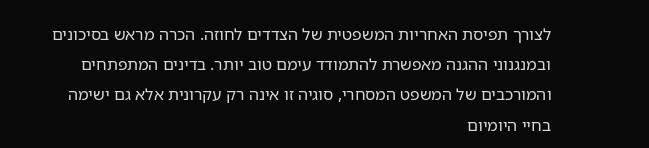לצורך תפיסת האחריות המשפטית של הצדדים לחוזה. הכרה מראש בסיכונים ובמנגנוני ההגנה מאפשרת להתמודד עימם טוב יותר. בדינים המתפתחים והמורכבים של המשפט המסחרי, סוגיה זו אינה רק עקרונית אלא גם ישימה בחיי היומיום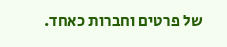של פרטים וחברות כאחד.